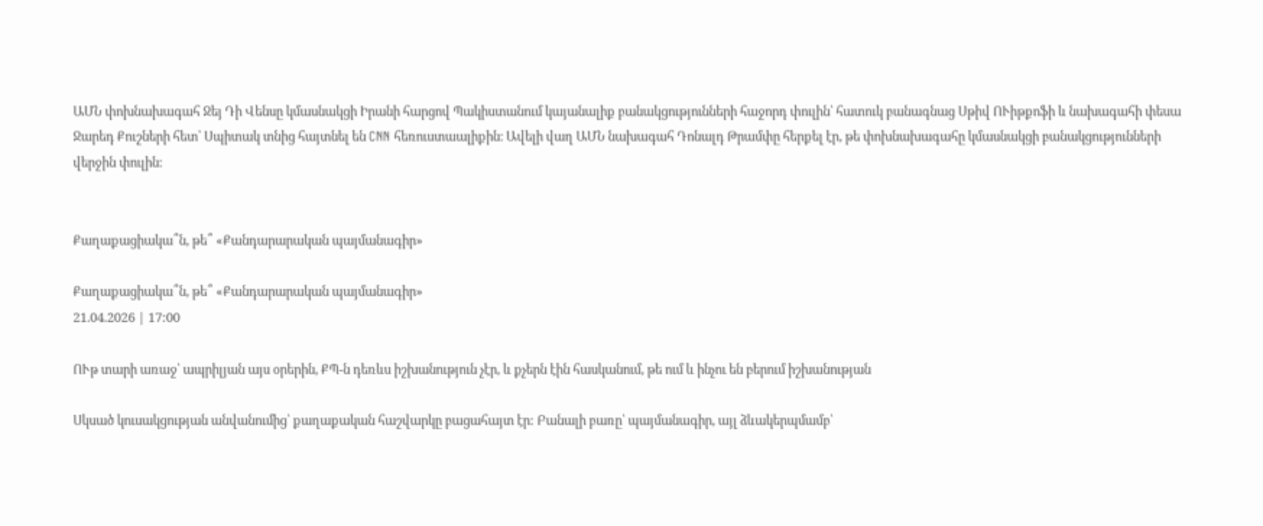ԱՄՆ փոխնախագահ Ջեյ Դի Վենսը կմասնակցի Իրանի հարցով Պակիստանում կայանալիք բանակցությունների հաջորդ փուլին՝ հատուկ բանագնաց Սթիվ ՈՒիթքոֆի և նախագահի փեսա Ջարեդ Քուշների հետ՝ Սպիտակ տնից հայտնել են CNN հեռուստաալիքին։ Ավելի վաղ ԱՄՆ նախագահ Դոնալդ Թրամփը հերքել էր, թե փոխնախագահը կմասնակցի բանակցությունների վերջին փուլին։


Քաղաքացիակա՞ն, թե՞ «Քանդարարական պայմանագիր»

Քաղաքացիակա՞ն, թե՞ «Քանդարարական պայմանագիր»
21.04.2026 | 17:00

ՈՒթ տարի առաջ՝ ապրիլյան այս օրերին, ՔՊ-ն դեռևս իշխանություն չէր, և քչերն էին հասկանում, թե ում և ինչու են բերում իշխանության

Սկսած կուսակցության անվանումից՝ քաղաքական հաշվարկը բացահայտ էր: Բանալի բառը՝ պայմանագիր, այլ ձևակերպմամբ՝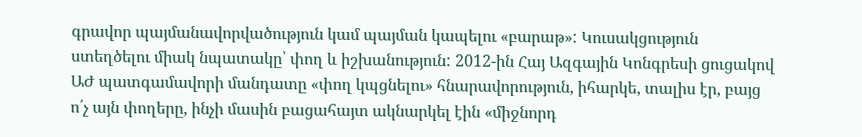գրավոր պայմանավորվածություն կամ պայման կապելու «բարաթ»: Կուսակցություն ստեղծելու միակ նպատակը՝ փող և իշխանություն: 2012-ին Հայ Ազգային Կոնգրեսի ցուցակով ԱԺ պատգամավորի մանդատը «փող կպցնելու» հնարավորություն, իհարկե, տալիս էր, բայց ո՛չ այն փողերը, ինչի մասին բացահայտ ակնարկել էին «միջնորդ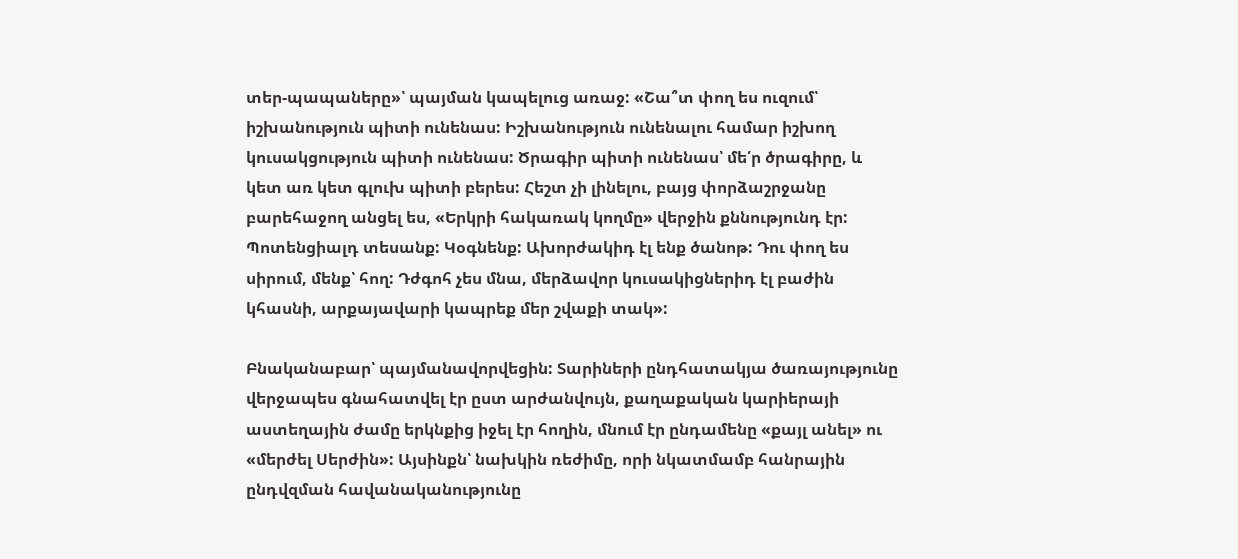տեր-պապաները»՝ պայման կապելուց առաջ: «Շա՞տ փող ես ուզում՝ իշխանություն պիտի ունենաս: Իշխանություն ունենալու համար իշխող կուսակցություն պիտի ունենաս: Ծրագիր պիտի ունենաս՝ մե՛ր ծրագիրը, և կետ առ կետ գլուխ պիտի բերես: Հեշտ չի լինելու, բայց փորձաշրջանը բարեհաջող անցել ես, «Երկրի հակառակ կողմը» վերջին քննությունդ էր: Պոտենցիալդ տեսանք: Կօգնենք: Ախորժակիդ էլ ենք ծանոթ: Դու փող ես սիրում, մենք՝ հող: Դժգոհ չես մնա, մերձավոր կուսակիցներիդ էլ բաժին կհասնի, արքայավարի կապրեք մեր շվաքի տակ»:

Բնականաբար՝ պայմանավորվեցին: Տարիների ընդհատակյա ծառայությունը վերջապես գնահատվել էր ըստ արժանվույն, քաղաքական կարիերայի աստեղային ժամը երկնքից իջել էր հողին, մնում էր ընդամենը «քայլ անել» ու «մերժել Սերժին»: Այսինքն՝ նախկին ռեժիմը, որի նկատմամբ հանրային ընդվզման հավանականությունը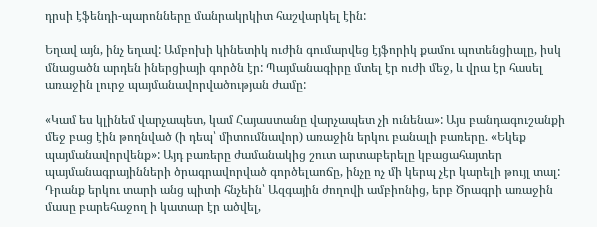դրսի էֆենդի-պարոնները մանրակրկիտ հաշվարկել էին:

Եղավ այն, ինչ եղավ: Ամբոխի կինետիկ ուժին գումարվեց էյֆորիկ քամու պոտենցիալը, իսկ մնացածն արդեն իներցիայի գործն էր: Պայմանագիրը մտել էր ուժի մեջ, և վրա էր հասել առաջին լուրջ պայմանավորվածության ժամը:

«Կամ ես կլինեմ վարչապետ, կամ Հայաստանը վարչապետ չի ունենա»: Այս բանդագուշանքի մեջ բաց էին թողնված (ի դեպ՝ միտումնավոր) առաջին երկու բանալի բառերը. «Եկեք պայմանավորվենք»: Այդ բառերը ժամանակից շուտ արտաբերելը կբացահայտեր պայմանագրայինների ծրագրավորված գործելաոճը, ինչը ոչ մի կերպ չէր կարելի թույլ տալ: Դրանք երկու տարի անց պիտի հնչեին՝ Ազգային ժողովի ամբիոնից, երբ Ծրագրի առաջին մասը բարեհաջող ի կատար էր ածվել,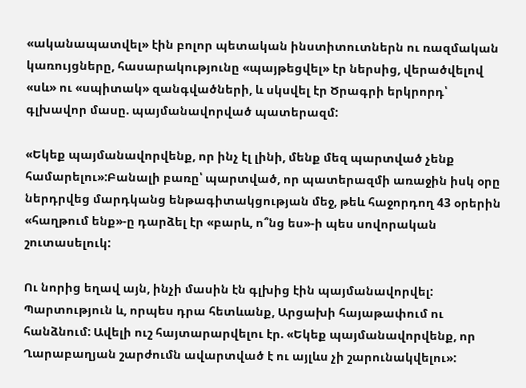«ականապատվել» էին բոլոր պետական ինստիտուտներն ու ռազմական կառույցները, հասարակությունը «պայթեցվել» էր ներսից, վերածվելով «սև» ու «սպիտակ» զանգվածների, և սկսվել էր Ծրագրի երկրորդ՝ գլխավոր մասը. պայմանավորված պատերազմ:

«Եկեք պայմանավորվենք, որ ինչ էլ լինի, մենք մեզ պարտված չենք համարելու»:Բանալի բառը՝ պարտված, որ պատերազմի առաջին իսկ օրը ներդրվեց մարդկանց ենթագիտակցության մեջ, թեև հաջորդող 43 օրերին «հաղթում ենք»-ը դարձել էր «բարև, ո՞նց ես»-ի պես սովորական շուտասելուկ:

Ու նորից եղավ այն, ինչի մասին էն գլխից էին պայմանավորվել: Պարտություն և, որպես դրա հետևանք, Արցախի հայաթափում ու հանձնում: Ավելի ուշ հայտարարվելու էր. «Եկեք պայմանավորվենք, որ Ղարաբաղյան շարժումն ավարտված է ու այլևս չի շարունակվելու»: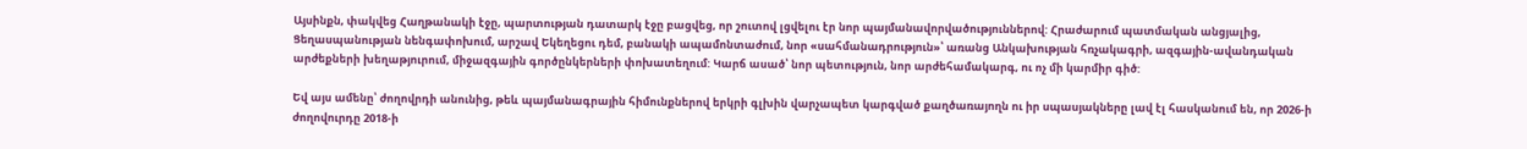Այսինքն, փակվեց Հաղթանակի էջը, պարտության դատարկ էջը բացվեց, որ շուտով լցվելու էր նոր պայմանավորվածություններով: Հրաժարում պատմական անցյալից, Ցեղասպանության նենգափոխում, արշավ Եկեղեցու դեմ, բանակի ապամոնտաժում, նոր «սահմանադրություն»՝ առանց Անկախության հռչակագրի, ազգային-ավանդական արժեքների խեղաթյուրում, միջազգային գործընկերների փոխատեղում: Կարճ ասած՝ նոր պետություն, նոր արժեհամակարգ, ու ոչ մի կարմիր գիծ:

Եվ այս ամենը՝ ժողովրդի անունից, թեև պայմանագրային հիմունքներով երկրի գլխին վարչապետ կարգված քաղծառայողն ու իր սպասյակները լավ էլ հասկանում են, որ 2026-ի ժողովուրդը 2018-ի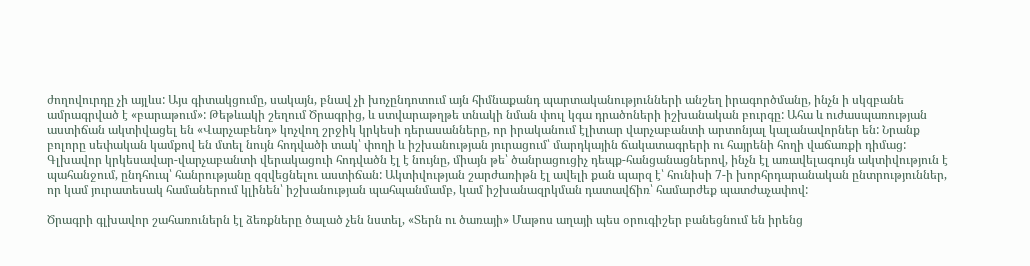ժողովուրդը չի այլևս: Այս գիտակցումը, սակայն, բնավ չի խոչընդոտում այն հիմնաքանդ պարտականությունների անշեղ իրագործմանը, ինչն ի սկզբանե ամրագրված է «բարաթում»: Թեթևակի շեղում Ծրագրից, և ստվարաթղթե տնակի նման փուլ կգա դրածոների իշխանական բուրգը: Ահա և ուժասպառության աստիճան ակտիվացել են «Վարչաբենդ» կոչվող շրջիկ կրկեսի դերասանները, որ իրականում էլիտար վարչաբանտի արտոնյալ կալանավորներ են: Նրանք բոլորը սեփական կամքով են մտել նույն հոդվածի տակ՝ փողի և իշխանության յուրացում՝ մարդկային ճակատագրերի ու հայրենի հողի վաճառքի դիմաց: Գլխավոր կրկեսավար-վարչաբանտի վերակացուի հոդվածն էլ է նույնը, միայն թե՝ ծանրացուցիչ դեպք-հանցանացներով, ինչն էլ առավելագույն ակտիվություն է պահանջում, ընդհուպ՝ հանրությանը զզվեցնելու աստիճան: Ակտիվության շարժառիթն էլ ավելի քան պարզ է՝ հունիսի 7-ի խորհրդարանական ընտրություններ, որ կամ յուրատեսակ համաներում կլինեն՝ իշխանության պահպանմամբ, կամ իշխանազրկման դատավճիռ՝ համարժեք պատժաչափով:

Ծրագրի գլխավոր շահառուներն էլ ձեռքները ծալած չեն նստել, «Տերն ու ծառայի» Մաթոս աղայի պես օրուգիշեր բանեցնում են իրենց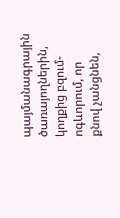պայմանագրային ծառայողներին, կողքից բզում-ոգևորում, որ քնով չանցնեն,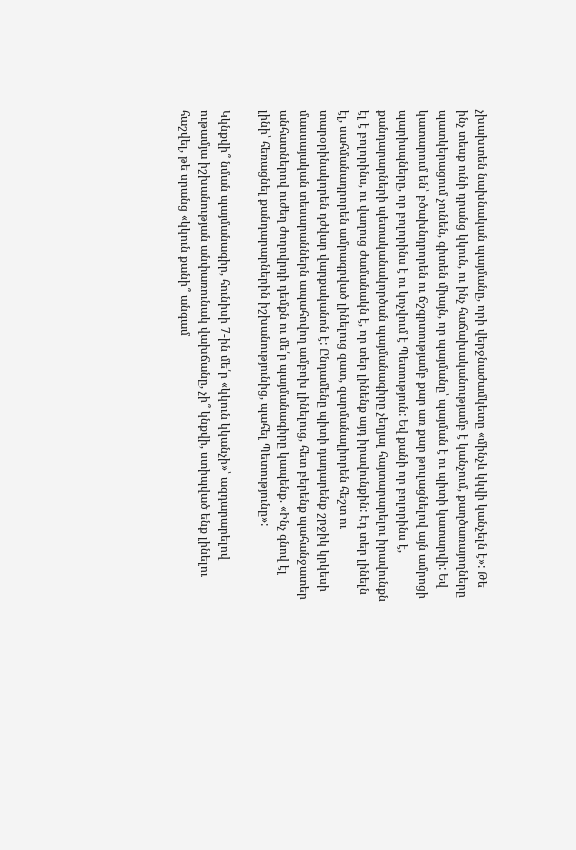չխախտեն նախնական պայմանը, որի վերջնաժամկետը «մինչև կկվի կանչելն է»: Թե ինչ տեսք ունի դրանց կկուն, ու ինչ հաճախականությամբ է կանչում, քաղծառայողները պատկերացում չունեն, գիտեն միայն, որ պայմանը՝ պայման է ու պիտի կատարվի: Եվ կատարում են՝ բծախնդրորեն ու ճշգրտությամբ քար առ քար թուլացնելով այն ամրոցի պարիսպները, որ բոլորինս է ու կոչվում է Պետություն: Եվ քանի որ բոլորինս է, քանդարարների պետականակործան պայմանագիրը չեղյալ հայտարարելու իրավունքն էլ է բոլորինս, ու վաղուց ժամանակն է, որ տեր լինենք այդ իրավունքին: Էդ տեր լինելն էլ, սահմանադրորեն ամրագրված լինելուց զատ, զարմանալիորեն հեշտ ու տարօրինակորեն դժվար վարքականոն է: Ընդամենը պիտի դադարենք շրջիկ կրկեսի մասսայական տեսարաններն ապահովող ամբոխ լինելուց, հետ բերենք պահանջատեր անհատներով ուժեղ ժողովրդի դեմքն ու մե՛ր պայմանագիրը կապենք. «Ինչ գնով էլ լինի՝ հեռացնել քանդարարներին իշխանությունից, պահել Պետությունը»:

Կկնքվի՞ նման պայմանագիր, հունիսի 7-ին մե՛ր «կկուն կկանչի»՝ ազդարարելով ութամյա իշխանության անփառունակ վախճանը, չի՞ կնքվի, ստիպված ենք լինելու հաշվել, թե սրանց «կկուն քանի՞ անգամ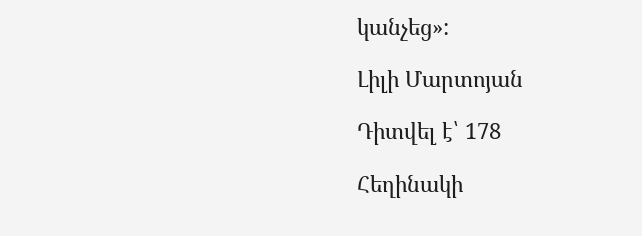կանչեց»:

Լիլի Մարտոյան

Դիտվել է՝ 178

Հեղինակի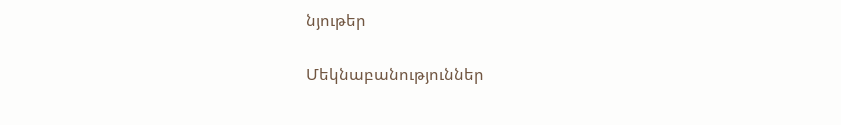նյութեր

Մեկնաբանություններ